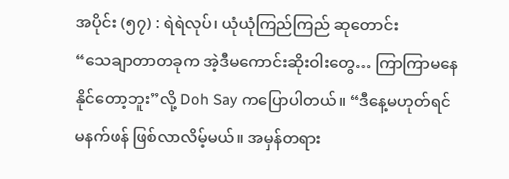အပိုင်း (၅၇) : ရဲရဲလုပ်၊ ယုံယုံကြည်ကြည် ဆုတောင်း
“သေချာတာတခုက အဲ့ဒီမကောင်းဆိုးဝါးတွေ… ကြာကြာမနေနိုင်တော့ဘူး”လို့ Doh Say ကပြောပါတယ်။ “ဒီနေ့မဟုတ်ရင် မနက်ဖန် ဖြစ်လာလိမ့်မယ်။ အမှန်တရား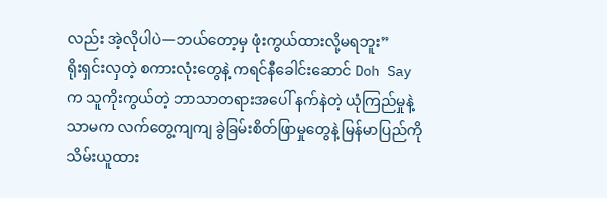လည်း အဲ့လိုပါပဲ—ဘယ်တော့မှ ဖုံးကွယ်ထားလို့မရဘူး”
ရိုးရှင်းလှတဲ့ စကားလုံးတွေနဲ့ ကရင်နီခေါင်းဆောင် Doh Say က သူကိုးကွယ်တဲ့ ဘာသာတရားအပေါ် နက်နဲတဲ့ ယုံကြည်မှုနဲ့သာမက လက်တွေ့ကျကျ ခွဲခြမ်းစိတ်ဖြာမှုတွေနဲ့ မြန်မာပြည်ကို သိမ်းယူထား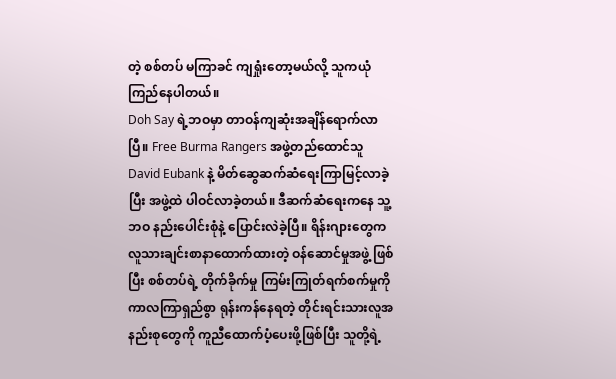တဲ့ စစ်တပ် မကြာခင် ကျရှုံးတော့မယ်လို့ သူကယုံကြည်နေပါတယ်။
Doh Say ရဲ့ဘဝမှာ တာဝန်ကျဆုံးအချိန်ရောက်လာပြီ။ Free Burma Rangers အဖွဲ့တည်ထောင်သူ David Eubank နဲ့ မိတ်ဆွေဆက်ဆံရေးကြာမြင့်လာခဲ့ပြီး အဖွဲ့ထဲ ပါဝင်လာခဲ့တယ်။ ဒီဆက်ဆံရေးကနေ သူ့ဘဝ နည်းပေါင်းစုံနဲ့ ပြောင်းလဲခဲ့ပြီ။ ရိန်းဂျားတွေက လူသားချင်းစာနာထောက်ထားတဲ့ ဝန်ဆောင်မှုအဖွဲ့ ဖြစ်ပြီး စစ်တပ်ရဲ့ တိုက်ခိုက်မှု ကြမ်းကြုတ်ရက်စက်မှုကို ကာလကြာရှည်စွာ ရုန်းကန်နေရတဲ့ တိုင်းရင်းသားလူအနည်းစုတွေကို ကူညီထောက်ပံ့ပေးဖို့ဖြစ်ပြီး သူတို့ရဲ့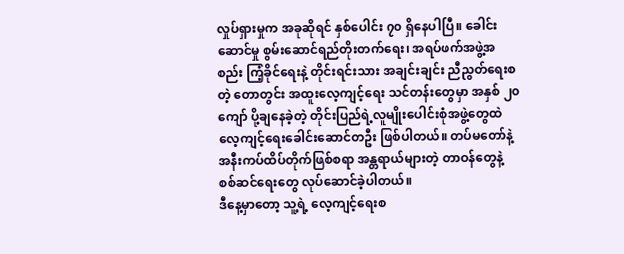လှုပ်ရှားမှုက အခုဆိုရင် နှစ်ပေါင်း ၇၀ ရှိနေပါပြီ။ ခေါင်းဆောင်မှု စွမ်းဆောင်ရည်တိုးတက်ရေး၊ အရပ်ဖက်အဖွဲ့အစည်း ကြံ့ခိုင်ရေးနဲ့ တိုင်းရင်းသား အချင်းချင်း ညီညွတ်ရေးစတဲ့ တောတွင်း အထူးလေ့ကျင့်ရေး သင်တန်းတွေမှာ အနှစ် ၂၀ ကျော် ပို့ချနေခဲ့တဲ့ တိုင်းပြည်ရဲ့လူမျိုးပေါင်းစုံအဖွဲ့တွေထဲ လေ့ကျင့်ရေးခေါင်းဆောင်တဦး ဖြစ်ပါတယ်။ တပ်မတော်နဲ့ အနီးကပ်ထိပ်တိုက်ဖြစ်စရာ အန္တရာယ်များတဲ့ တာဝန်တွေနဲ့ စစ်ဆင်ရေးတွေ လုပ်ဆောင်ခဲ့ပါတယ်။
ဒီနေ့မှာတော့ သူ့ရဲ့ လေ့ကျင့်ရေးစ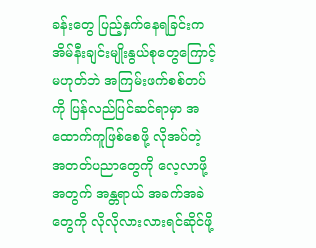ခန်းတွေ ပြည့်နှက်နေရခြင်းက အိမ်နီးချင်းမျိုးနွယ်စုတွေကြောင့် မဟုတ်ဘဲ အကြမ်းဖက်စစ်တပ်ကို ပြန်လည်ပြင်ဆင်ရာမှာ အထောက်ကူဖြစ်စေဖို့ လိုအပ်တဲ့ အတတ်ပညာတွေကို လေ့လာဖို့အတွက် အန္တရာယ် အခက်အခဲတွေကို လိုလိုလားလားရင်ဆိုင်ဖို့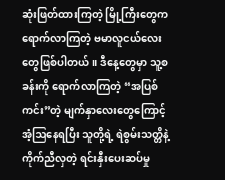ဆုံးဖြတ်ထားကြတဲ့ မြို့ကြီးတွေက ရောက်လာကြတဲ့ ဗမာလူငယ်လေးတွေဖြစ်ပါတယ်။ ဒီနေ့တွေမှာ သူ့စခန်းကို ရောက်လာကြတဲ့ “အပြစ်ကင်း”တဲ့ မျက်နှာလေးတွေကြောင့် အံ့ဩနေရပြီး သူတို့ရဲ့ ရဲစွမ်းသတ္တိနဲ့ ကိုက်ညီလှတဲ့ ရင်းနှီးပေးဆပ်မှု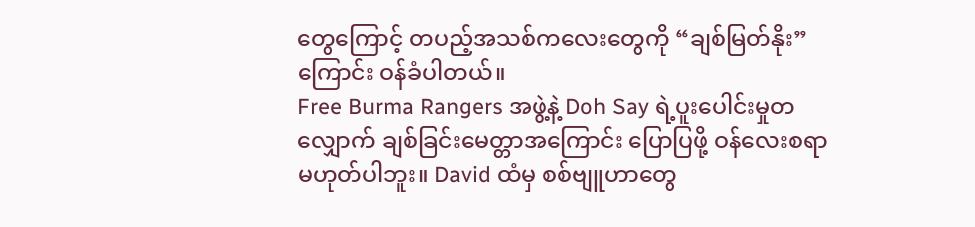တွေကြောင့် တပည့်အသစ်ကလေးတွေကို “ချစ်မြတ်နိုး”ကြောင်း ဝန်ခံပါတယ်။
Free Burma Rangers အဖွဲ့နဲ့ Doh Say ရဲ့ပူးပေါင်းမှုတလျှောက် ချစ်ခြင်းမေတ္တာအကြောင်း ပြောပြဖို့ ဝန်လေးစရာ မဟုတ်ပါဘူး။ David ထံမှ စစ်ဗျူဟာတွေ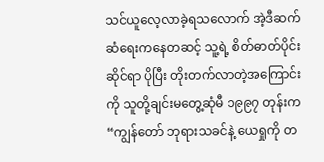သင်ယူလေ့လာခဲ့ရသလောက် အဲ့ဒီဆက်ဆံရေးကနေတဆင့် သူ့ရဲ့ စိတ်ဓာတ်ပိုင်းဆိုင်ရာ ပိုပြီး တိုးတက်လာတဲ့အကြောင်းကို သူတို့ချင်းမတွေ့ဆုံမီ ၁၉၉၇ တုန်းက “ကျွန်တော် ဘုရားသခင်နဲ့ ယေရှုကို တ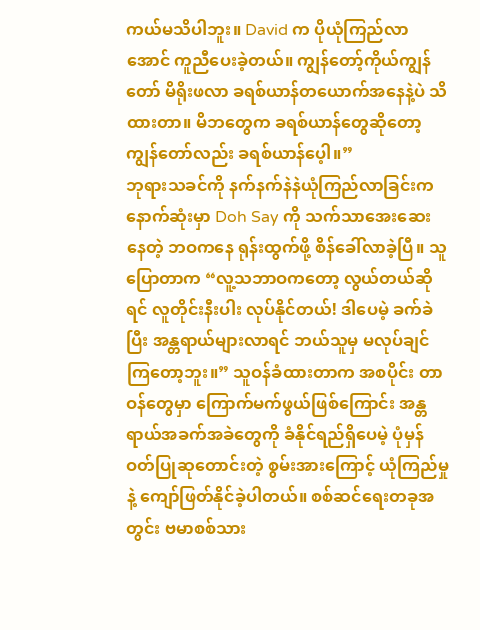ကယ်မသိပါဘူး။ David က ပိုယုံကြည်လာအောင် ကူညီပေးခဲ့တယ်။ ကျွန်တော့်ကိုယ်ကျွန်တော် မိရိုးဖလာ ခရစ်ယာန်တယောက်အနေနဲ့ပဲ သိထားတာ။ မိဘတွေက ခရစ်ယာန်တွေဆိုတော့ ကျွန်တော်လည်း ခရစ်ယာန်ပေ့ါ။”
ဘုရားသခင်ကို နက်နက်နဲနဲယုံကြည်လာခြင်းက နောက်ဆုံးမှာ Doh Say ကို သက်သာအေးဆေးနေတဲ့ ဘဝကနေ ရုန်းထွက်ဖို့ စိန်ခေါ်လာခဲ့ပြီ။ သူပြောတာက “လူ့သဘာဝကတော့ လွယ်တယ်ဆိုရင် လူတိုင်းနီးပါး လုပ်နိုင်တယ်! ဒါပေမဲ့ ခက်ခဲပြီး အန္တရာယ်များလာရင် ဘယ်သူမှ မလုပ်ချင်ကြတော့ဘူး။” သူဝန်ခံထားတာက အစပိုင်း တာဝန်တွေမှာ ကြောက်မက်ဖွယ်ဖြစ်ကြောင်း အန္တရာယ်အခက်အခဲတွေကို ခံနိုင်ရည်ရှိပေမဲ့ ပုံမှန် ဝတ်ပြုဆုတောင်းတဲ့ စွမ်းအားကြောင့် ယုံကြည်မှုနဲ့ ကျော်ဖြတ်နိုင်ခဲ့ပါတယ်။ စစ်ဆင်ရေးတခုအတွင်း ဗမာစစ်သား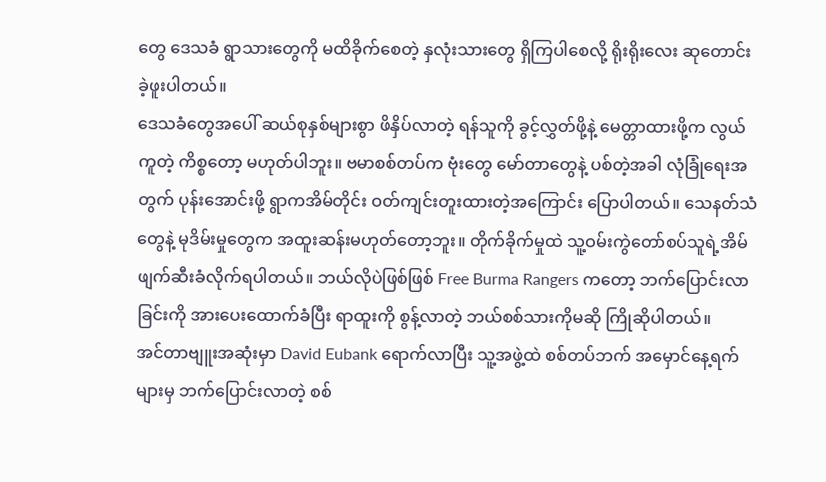တွေ ဒေသခံ ရွာသားတွေကို မထိခိုက်စေတဲ့ နှလုံးသားတွေ ရှိကြပါစေလို့ ရိုးရိုးလေး ဆုတောင်းခဲ့ဖူးပါတယ်။
ဒေသခံတွေအပေါ် ဆယ်စုနှစ်များစွာ ဖိနှိပ်လာတဲ့ ရန်သူကို ခွင့်လွှတ်ဖို့နဲ့ မေတ္တာထားဖို့က လွယ်ကူတဲ့ ကိစ္စတော့ မဟုတ်ပါဘူး။ ဗမာစစ်တပ်က ဗုံးတွေ မော်တာတွေနဲ့ ပစ်တဲ့အခါ လုံခြုံရေးအတွက် ပုန်းအောင်းဖို့ ရွာကအိမ်တိုင်း ဝတ်ကျင်းတူးထားတဲ့အကြောင်း ပြောပါတယ်။ သေနတ်သံတွေနဲ့ မုဒိမ်းမှုတွေက အထူးဆန်းမဟုတ်တော့ဘူး။ တိုက်ခိုက်မှုထဲ သူ့ဝမ်းကွဲတော်စပ်သူရဲ့အိမ် ဖျက်ဆီးခံလိုက်ရပါတယ်။ ဘယ်လိုပဲဖြစ်ဖြစ် Free Burma Rangers ကတော့ ဘက်ပြောင်းလာခြင်းကို အားပေးထောက်ခံပြီး ရာထူးကို စွန့်လာတဲ့ ဘယ်စစ်သားကိုမဆို ကြိုဆိုပါတယ်။
အင်တာဗျူးအဆုံးမှာ David Eubank ရောက်လာပြီး သူ့အဖွဲ့ထဲ စစ်တပ်ဘက် အမှောင်နေ့ရက်များမှ ဘက်ပြောင်းလာတဲ့ စစ်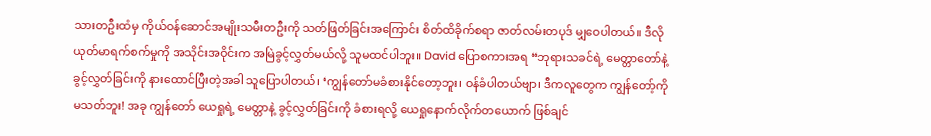သားတဦးထံမှ ကိုယ်ဝန်ဆောင်အမျိုးသမီးတဦးကို သတ်ဖြတ်ခြင်းအကြောင်း စိတ်ထိခိုက်စရာ ဇာတ်လမ်းတပုဒ် မျှဝေပါတယ်။ ဒီလိုယုတ်မာရက်စက်မှုကို အသိုင်းအဝိုင်းက အမြဲခွင့်လွှတ်မယ်လို့ သူမထင်ပါဘူး။ David ပြောစကားအရ “ဘုရားသခင်ရဲ့ မေတ္တာတော်နဲ့ ခွင့်လွှတ်ခြင်းကို နားထောင်ပြီးတဲ့အခါ သူပြောပါတယ်၊ ‘ကျွန်တော်မခံစားနိုင်တော့ဘူး၊ ဝန်ခံပါတယ်ဗျာ၊ ဒီကလူတွေက ကျွန်တော့်ကို မသတ်ဘူး! အခု ကျွန်တော် ယေရှုရဲ့ မေတ္တာနဲ့ ခွင့်လွှတ်ခြင်းကို ခံစားရလို့ ယေရှုနောက်လိုက်တယောက် ဖြစ်ချင်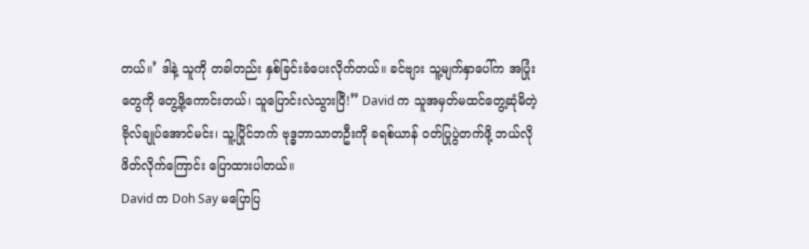တယ်။’ ဒါနဲ့ သူကို တခါတည်း နှစ်ခြင်းခံပေးလိုက်တယ်။ ခင်ဗျား သူ့မျက်နှာပေါ်က အပြုံးတွေကို တွေ့ဖို့ကောင်းတယ်၊ သူပြောင်းလဲသွားပြီ!” David က သူအမှတ်မထင်တွေ့ဆုံမိတဲ့ ဗိုလ်ချုပ်အောင်မင်း၊ သူ့ပြိုင်ဘက် ဗုဒ္ဓဘာသာတဦးကို ခရစ်ယာန် ဝတ်ပြုပွဲတက်ဖို့ ဘယ်လိုဖိတ်လိုက်ကြောင်း ပြောထားပါတယ်။
David က Doh Say မပြောပြ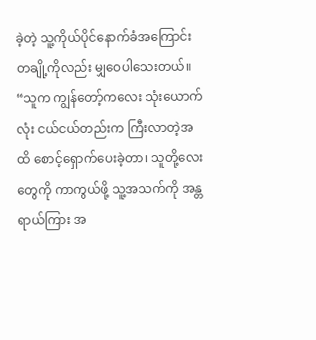ခဲ့တဲ့ သူ့ကိုယ်ပိုင်နောက်ခံအကြောင်းတချို့ကိုလည်း မျှဝေပါသေးတယ်။ “သူက ကျွန်တော့်ကလေး သုံးယောက်လုံး ငယ်ငယ်တည်းက ကြီးလာတဲ့အထိ စောင့်ရှောက်ပေးခဲ့တာ၊ သူတို့လေးတွေကို ကာကွယ်ဖို့ သူ့အသက်ကို အန္တရာယ်ကြား အ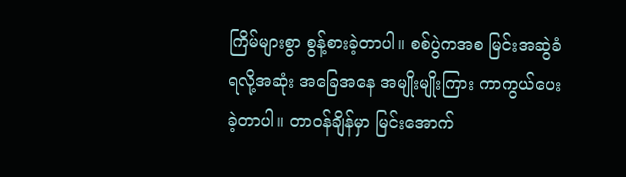ကြိမ်များစွာ စွန့်စားခဲ့တာပါ။ စစ်ပွဲကအစ မြင်းအဆွဲခံရလို့အဆုံး အခြေအနေ အမျိုးမျိုးကြား ကာကွယ်ပေးခဲ့တာပါ။ တာဝန်ချိန်မှာ မြင်းအောက်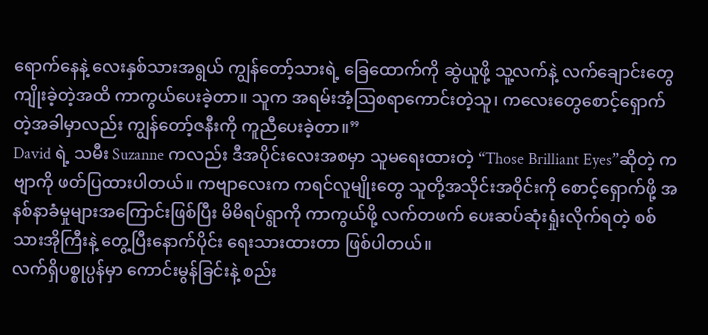ရောက်နေနဲ့ လေးနှစ်သားအရွယ် ကျွန်တော့်သားရဲ့ ခြေထောက်ကို ဆွဲယူဖို့ သူ့လက်နဲ့ လက်ချောင်းတွေ ကျိုးခဲ့တဲ့အထိ ကာကွယ်ပေးခဲ့တာ။ သူက အရမ်းအံ့ဩစရာကောင်းတဲ့သူ၊ ကလေးတွေစောင့်ရှောက်တဲ့အခါမှာလည်း ကျွန်တော့်ဇနီးကို ကူညီပေးခဲ့တာ။”
David ရဲ့ သမီး Suzanne ကလည်း ဒီအပိုင်းလေးအစမှာ သူမရေးထားတဲ့ “Those Brilliant Eyes”ဆိုတဲ့ ကဗျာကို ဖတ်ပြထားပါတယ်။ ကဗျာလေးက ကရင်လူမျိုးတွေ သူတို့အသိုင်းအဝိုင်းကို စောင့်ရှောက်ဖို့ အနစ်နာခံမှုများအကြောင်းဖြစ်ပြီး မိမိရပ်ရွာကို ကာကွယ်ဖို့ လက်တဖက် ပေးဆပ်ဆုံးရှုံးလိုက်ရတဲ့ စစ်သားအိုကြီးနဲ့ တွေ့ပြီးနောက်ပိုင်း ရေးသားထားတာ ဖြစ်ပါတယ်။
လက်ရှိပစ္စုပ္ပန်မှာ ကောင်းမွန်ခြင်းနဲ့ စည်း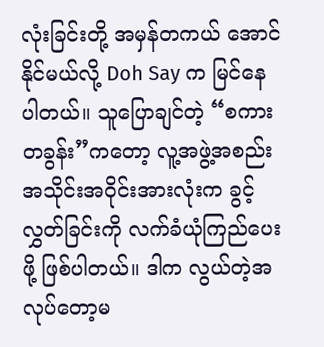လုံးခြင်းတို့ အမှန်တကယ် အောင်နိုင်မယ်လို့ Doh Say က မြင်နေပါတယ်။ သူပြောချင်တဲ့ “စကားတခွန်း”ကတော့ လူ့အဖွဲ့အစည်း အသိုင်းအဝိုင်းအားလုံးက ခွင့်လွှတ်ခြင်းကို လက်ခံယုံကြည်ပေးဖို့ ဖြစ်ပါတယ်။ ဒါက လွယ်တဲ့အလုပ်တော့မ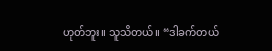ဟုတ်ဘူး။ သူသိတယ်။ “ဒါခက်တယ်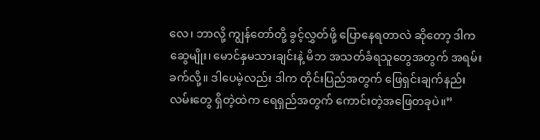လေ၊ ဘာလို့ ကျွန်တော်တို့ ခွင့်လွှတ်ဖို့ ပြောနေရတာလဲ ဆိုတော့ ဒါက ဆွေမျိုး၊ မောင်နှမသားချင်းနဲ့ မိဘ အသတ်ခံရသူတွေအတွက် အရမ်းခက်လို့။ ဒါပေမဲ့လည်း ဒါက တိုင်းပြည်အတွက် ဖြေရှင်းချက်နည်းလမ်းတွေ ရှိတဲ့ထဲက ရေရှည်အတွက် ကောင်းတဲ့အဖြေတခုပဲ။”